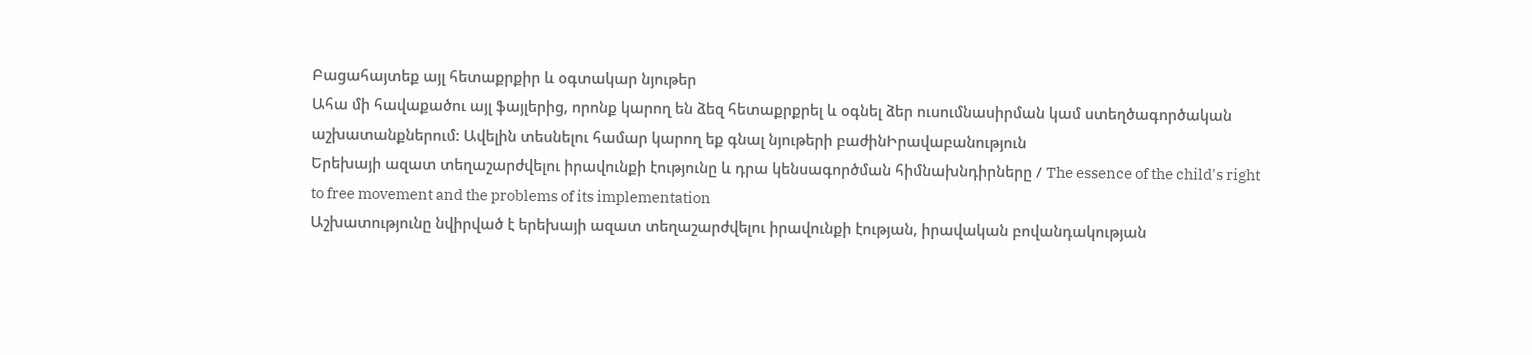Բացահայտեք այլ հետաքրքիր և օգտակար նյութեր
Ահա մի հավաքածու այլ ֆայլերից, որոնք կարող են ձեզ հետաքրքրել և օգնել ձեր ուսումնասիրման կամ ստեղծագործական աշխատանքներում: Ավելին տեսնելու համար կարող եք գնալ նյութերի բաժինԻրավաբանություն
Երեխայի ազատ տեղաշարժվելու իրավունքի էությունը և դրա կենսագործման հիմնախնդիրները / The essence of the child's right to free movement and the problems of its implementation
Աշխատությունը նվիրված է երեխայի ազատ տեղաշարժվելու իրավունքի էության, իրավական բովանդակության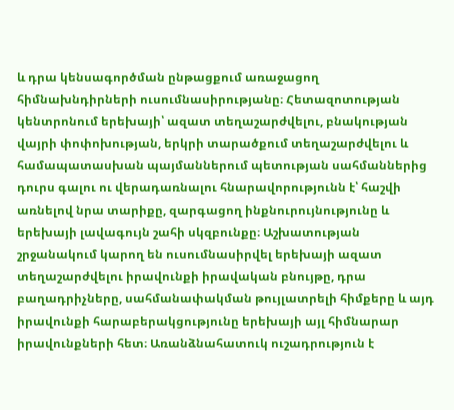և դրա կենսագործման ընթացքում առաջացող հիմնախնդիրների ուսումնասիրությանը։ Հետազոտության կենտրոնում երեխայի՝ ազատ տեղաշարժվելու, բնակության վայրի փոփոխության, երկրի տարածքում տեղաշարժվելու և համապատասխան պայմաններում պետության սահմաններից դուրս գալու ու վերադառնալու հնարավորությունն է՝ հաշվի առնելով նրա տարիքը, զարգացող ինքնուրույնությունը և երեխայի լավագույն շահի սկզբունքը։ Աշխատության շրջանակում կարող են ուսումնասիրվել երեխայի ազատ տեղաշարժվելու իրավունքի իրավական բնույթը, դրա բաղադրիչները, սահմանափակման թույլատրելի հիմքերը և այդ իրավունքի հարաբերակցությունը երեխայի այլ հիմնարար իրավունքների հետ։ Առանձնահատուկ ուշադրություն է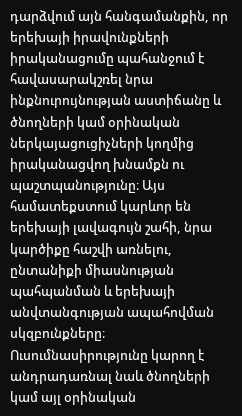դարձվում այն հանգամանքին, որ երեխայի իրավունքների իրականացումը պահանջում է հավասարակշռել նրա ինքնուրույնության աստիճանը և ծնողների կամ օրինական ներկայացուցիչների կողմից իրականացվող խնամքն ու պաշտպանությունը։ Այս համատեքստում կարևոր են երեխայի լավագույն շահի, նրա կարծիքը հաշվի առնելու, ընտանիքի միասնության պահպանման և երեխայի անվտանգության ապահովման սկզբունքները։ Ուսումնասիրությունը կարող է անդրադառնալ նաև ծնողների կամ այլ օրինական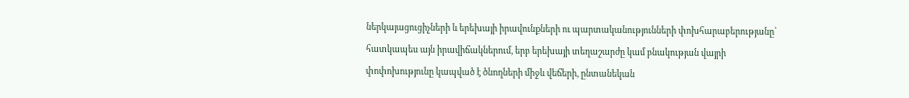ներկայացուցիչների և երեխայի իրավունքների ու պարտականությունների փոխհարաբերությանը՝ հատկապես այն իրավիճակներում, երբ երեխայի տեղաշարժը կամ բնակության վայրի փոփոխությունը կապված է ծնողների միջև վեճերի, ընտանեկան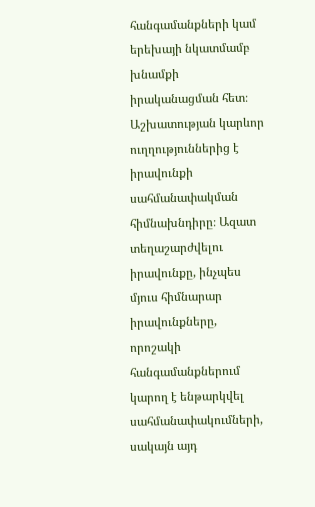հանգամանքների կամ երեխայի նկատմամբ խնամքի իրականացման հետ։ Աշխատության կարևոր ուղղություններից է իրավունքի սահմանափակման հիմնախնդիրը։ Ազատ տեղաշարժվելու իրավունքը, ինչպես մյուս հիմնարար իրավունքները, որոշակի հանգամանքներում կարող է ենթարկվել սահմանափակումների, սակայն այդ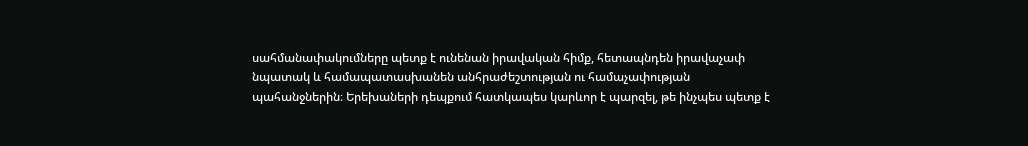սահմանափակումները պետք է ունենան իրավական հիմք, հետապնդեն իրավաչափ նպատակ և համապատասխանեն անհրաժեշտության ու համաչափության պահանջներին։ Երեխաների դեպքում հատկապես կարևոր է պարզել, թե ինչպես պետք է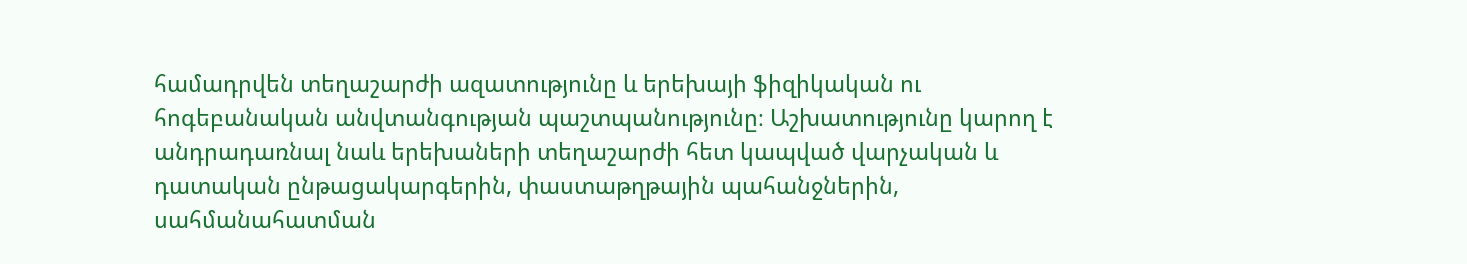համադրվեն տեղաշարժի ազատությունը և երեխայի ֆիզիկական ու հոգեբանական անվտանգության պաշտպանությունը։ Աշխատությունը կարող է անդրադառնալ նաև երեխաների տեղաշարժի հետ կապված վարչական և դատական ընթացակարգերին, փաստաթղթային պահանջներին, սահմանահատման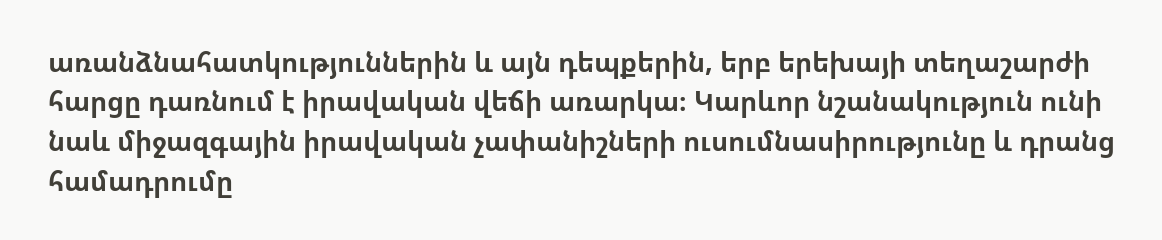առանձնահատկություններին և այն դեպքերին, երբ երեխայի տեղաշարժի հարցը դառնում է իրավական վեճի առարկա։ Կարևոր նշանակություն ունի նաև միջազգային իրավական չափանիշների ուսումնասիրությունը և դրանց համադրումը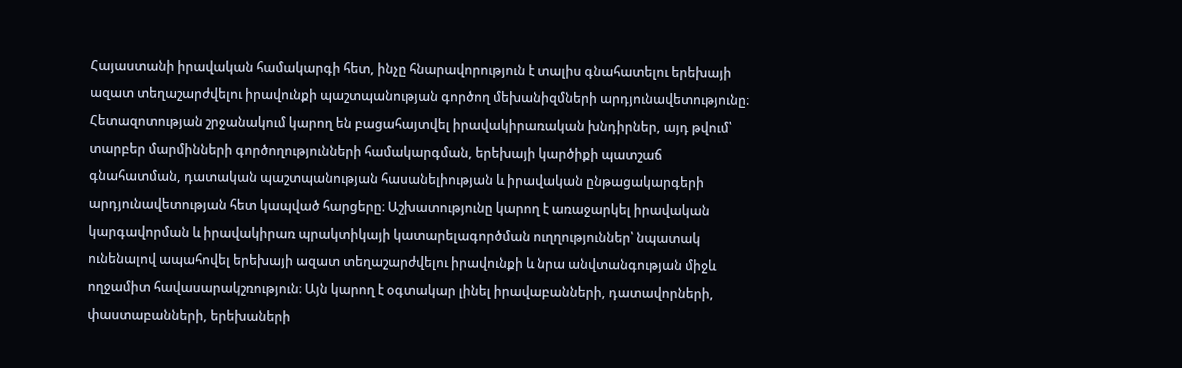Հայաստանի իրավական համակարգի հետ, ինչը հնարավորություն է տալիս գնահատելու երեխայի ազատ տեղաշարժվելու իրավունքի պաշտպանության գործող մեխանիզմների արդյունավետությունը։ Հետազոտության շրջանակում կարող են բացահայտվել իրավակիրառական խնդիրներ, այդ թվում՝ տարբեր մարմինների գործողությունների համակարգման, երեխայի կարծիքի պատշաճ գնահատման, դատական պաշտպանության հասանելիության և իրավական ընթացակարգերի արդյունավետության հետ կապված հարցերը։ Աշխատությունը կարող է առաջարկել իրավական կարգավորման և իրավակիրառ պրակտիկայի կատարելագործման ուղղություններ՝ նպատակ ունենալով ապահովել երեխայի ազատ տեղաշարժվելու իրավունքի և նրա անվտանգության միջև ողջամիտ հավասարակշռություն։ Այն կարող է օգտակար լինել իրավաբանների, դատավորների, փաստաբանների, երեխաների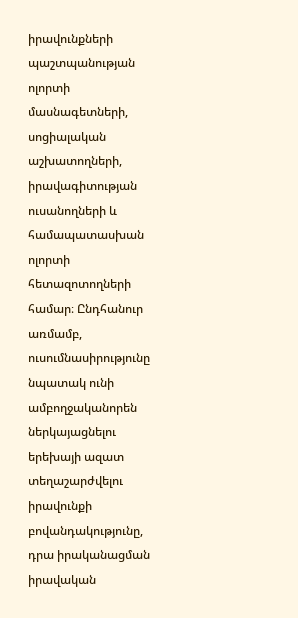իրավունքների պաշտպանության ոլորտի մասնագետների, սոցիալական աշխատողների, իրավագիտության ուսանողների և համապատասխան ոլորտի հետազոտողների համար։ Ընդհանուր առմամբ, ուսումնասիրությունը նպատակ ունի ամբողջականորեն ներկայացնելու երեխայի ազատ տեղաշարժվելու իրավունքի բովանդակությունը, դրա իրականացման իրավական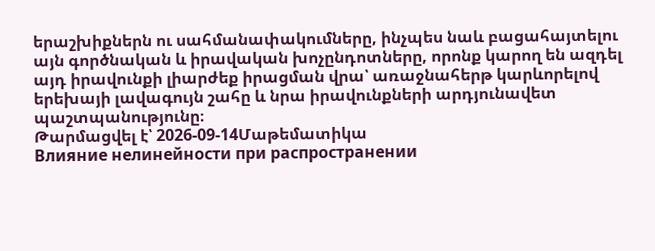երաշխիքներն ու սահմանափակումները, ինչպես նաև բացահայտելու այն գործնական և իրավական խոչընդոտները, որոնք կարող են ազդել այդ իրավունքի լիարժեք իրացման վրա՝ առաջնահերթ կարևորելով երեխայի լավագույն շահը և նրա իրավունքների արդյունավետ պաշտպանությունը։
Թարմացվել է՝ 2026-09-14Մաթեմատիկա
Влияние нелинейности при распространении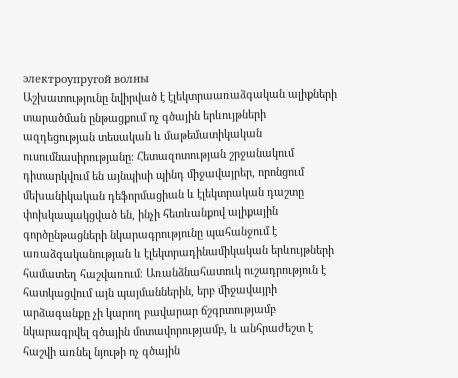электроупругой волны
Աշխատությունը նվիրված է էլեկտրաառաձգական ալիքների տարածման ընթացքում ոչ գծային երևույթների ազդեցության տեսական և մաթեմատիկական ուսումնասիրությանը։ Հետազոտության շրջանակում դիտարկվում են այնպիսի պինդ միջավայրեր, որոնցում մեխանիկական դեֆորմացիան և էլեկտրական դաշտը փոխկապակցված են, ինչի հետևանքով ալիքային գործընթացների նկարագրությունը պահանջում է առաձգականության և էլեկտրադինամիկական երևույթների համատեղ հաշվառում։ Առանձնահատուկ ուշադրություն է հատկացվում այն պայմաններին, երբ միջավայրի արձագանքը չի կարող բավարար ճշգրտությամբ նկարագրվել գծային մոտավորությամբ, և անհրաժեշտ է հաշվի առնել նյութի ոչ գծային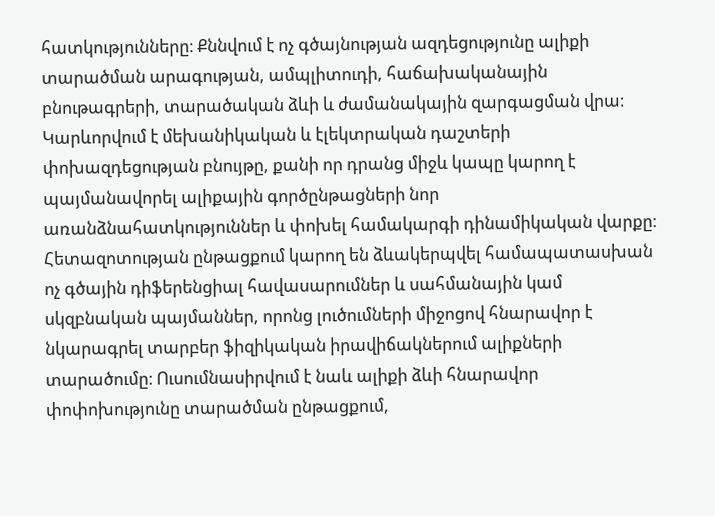հատկությունները։ Քննվում է ոչ գծայնության ազդեցությունը ալիքի տարածման արագության, ամպլիտուդի, հաճախականային բնութագրերի, տարածական ձևի և ժամանակային զարգացման վրա։ Կարևորվում է մեխանիկական և էլեկտրական դաշտերի փոխազդեցության բնույթը, քանի որ դրանց միջև կապը կարող է պայմանավորել ալիքային գործընթացների նոր առանձնահատկություններ և փոխել համակարգի դինամիկական վարքը։ Հետազոտության ընթացքում կարող են ձևակերպվել համապատասխան ոչ գծային դիֆերենցիալ հավասարումներ և սահմանային կամ սկզբնական պայմաններ, որոնց լուծումների միջոցով հնարավոր է նկարագրել տարբեր ֆիզիկական իրավիճակներում ալիքների տարածումը։ Ուսումնասիրվում է նաև ալիքի ձևի հնարավոր փոփոխությունը տարածման ընթացքում,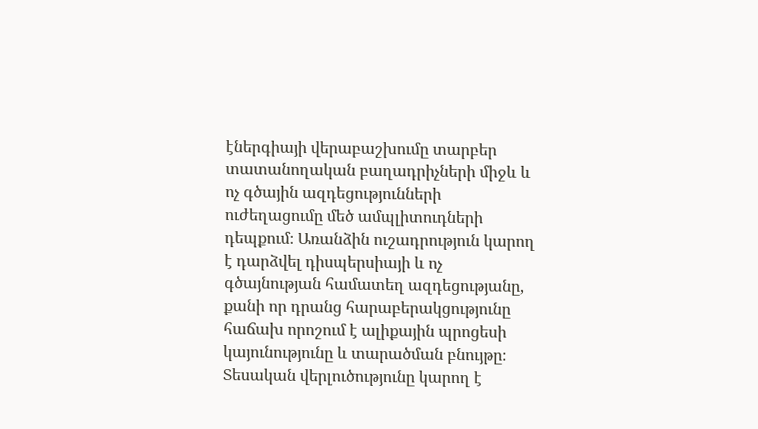էներգիայի վերաբաշխումը տարբեր տատանողական բաղադրիչների միջև և ոչ գծային ազդեցությունների ուժեղացումը մեծ ամպլիտուդների դեպքում։ Առանձին ուշադրություն կարող է դարձվել դիսպերսիայի և ոչ գծայնության համատեղ ազդեցությանը, քանի որ դրանց հարաբերակցությունը հաճախ որոշում է ալիքային պրոցեսի կայունությունը և տարածման բնույթը։ Տեսական վերլուծությունը կարող է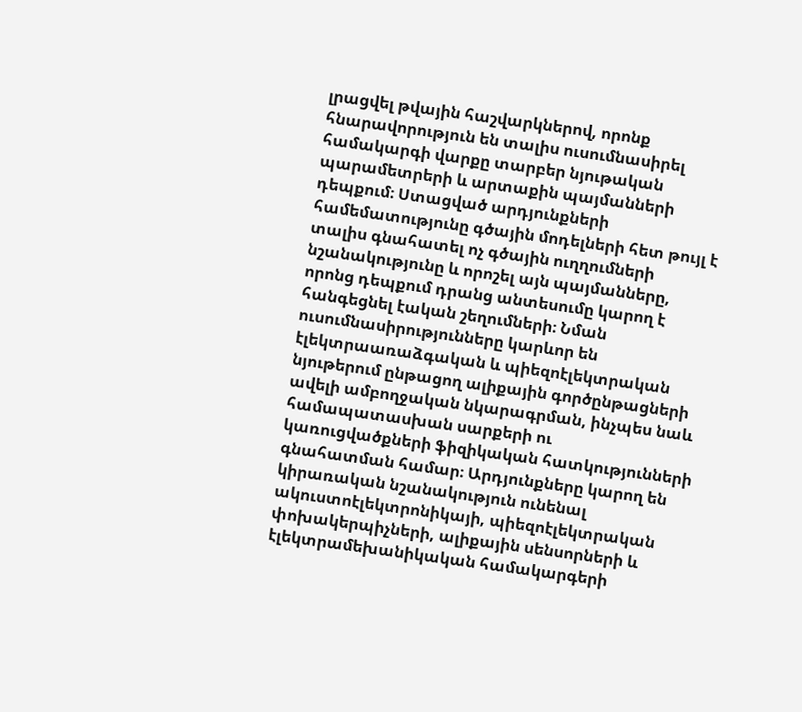լրացվել թվային հաշվարկներով, որոնք հնարավորություն են տալիս ուսումնասիրել համակարգի վարքը տարբեր նյութական պարամետրերի և արտաքին պայմանների դեպքում։ Ստացված արդյունքների համեմատությունը գծային մոդելների հետ թույլ է տալիս գնահատել ոչ գծային ուղղումների նշանակությունը և որոշել այն պայմանները, որոնց դեպքում դրանց անտեսումը կարող է հանգեցնել էական շեղումների։ Նման ուսումնասիրությունները կարևոր են էլեկտրաառաձգական և պիեզոէլեկտրական նյութերում ընթացող ալիքային գործընթացների ավելի ամբողջական նկարագրման, ինչպես նաև համապատասխան սարքերի ու կառուցվածքների ֆիզիկական հատկությունների գնահատման համար։ Արդյունքները կարող են կիրառական նշանակություն ունենալ ակուստոէլեկտրոնիկայի, պիեզոէլեկտրական փոխակերպիչների, ալիքային սենսորների և էլեկտրամեխանիկական համակարգերի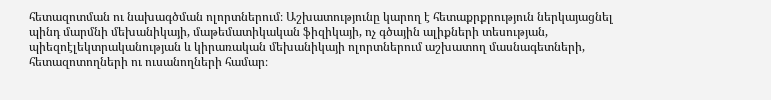հետազոտման ու նախագծման ոլորտներում։ Աշխատությունը կարող է հետաքրքրություն ներկայացնել պինդ մարմնի մեխանիկայի, մաթեմատիկական ֆիզիկայի, ոչ գծային ալիքների տեսության, պիեզոէլեկտրականության և կիրառական մեխանիկայի ոլորտներում աշխատող մասնագետների, հետազոտողների ու ուսանողների համար։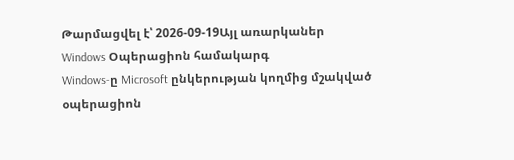Թարմացվել է՝ 2026-09-19Այլ առարկաներ
Windows Օպերացիոն համակարգ
Windows-ը Microsoft ընկերության կողմից մշակված օպերացիոն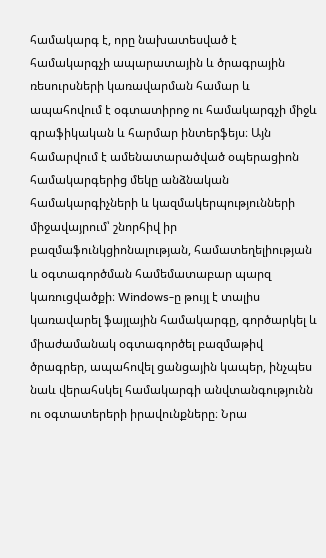համակարգ է, որը նախատեսված է համակարգչի ապարատային և ծրագրային ռեսուրսների կառավարման համար և ապահովում է օգտատիրոջ ու համակարգչի միջև գրաֆիկական և հարմար ինտերֆեյս։ Այն համարվում է ամենատարածված օպերացիոն համակարգերից մեկը անձնական համակարգիչների և կազմակերպությունների միջավայրում՝ շնորհիվ իր բազմաֆունկցիոնալության, համատեղելիության և օգտագործման համեմատաբար պարզ կառուցվածքի։ Windows-ը թույլ է տալիս կառավարել ֆայլային համակարգը, գործարկել և միաժամանակ օգտագործել բազմաթիվ ծրագրեր, ապահովել ցանցային կապեր, ինչպես նաև վերահսկել համակարգի անվտանգությունն ու օգտատերերի իրավունքները։ Նրա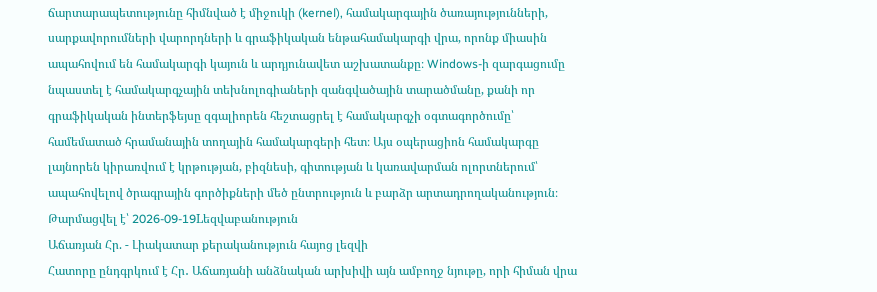ճարտարապետությունը հիմնված է միջուկի (kernel), համակարգային ծառայությունների, սարքավորումների վարորդների և գրաֆիկական ենթահամակարգի վրա, որոնք միասին ապահովում են համակարգի կայուն և արդյունավետ աշխատանքը։ Windows-ի զարգացումը նպաստել է համակարգչային տեխնոլոգիաների զանգվածային տարածմանը, քանի որ գրաֆիկական ինտերֆեյսը զգալիորեն հեշտացրել է համակարգչի օգտագործումը՝ համեմատած հրամանային տողային համակարգերի հետ։ Այս օպերացիոն համակարգը լայնորեն կիրառվում է կրթության, բիզնեսի, գիտության և կառավարման ոլորտներում՝ ապահովելով ծրագրային գործիքների մեծ ընտրություն և բարձր արտադրողականություն։
Թարմացվել է՝ 2026-09-19Lեզվաբանություն
Աճառյան Հր. - Լիակատար քերականություն հայոց լեզվի
Հատորը ընդգրկում է Հր․ Աճառյանի անձնական արխիվի այն ամբողջ նյութը, որի հիման վրա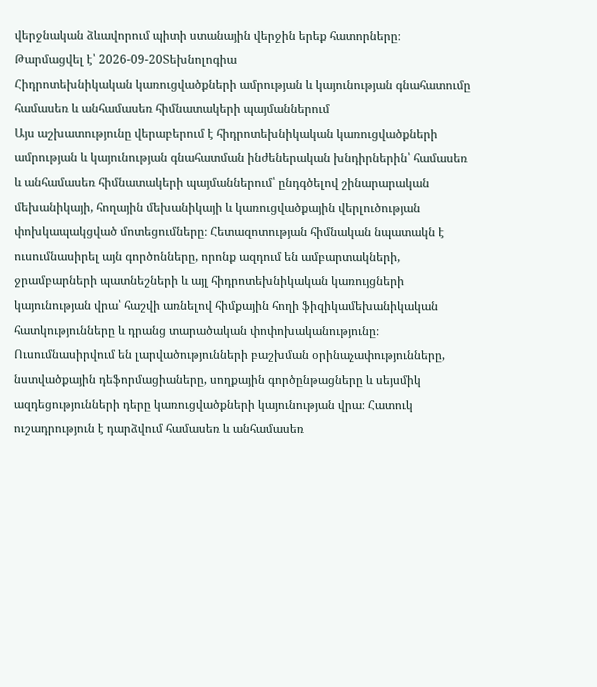վերջնական ձևավորում պիտի ստանային վերջին երեք հատորները։
Թարմացվել է՝ 2026-09-20Տեխնոլոգիա
Հիդրոտեխնիկական կառուցվածքների ամրության և կայունության գնահատումը համասեռ և անհամասեռ հիմնատակերի պայմաններում
Այս աշխատությունը վերաբերում է հիդրոտեխնիկական կառուցվածքների ամրության և կայունության գնահատման ինժեներական խնդիրներին՝ համասեռ և անհամասեռ հիմնատակերի պայմաններում՝ ընդգծելով շինարարական մեխանիկայի, հողային մեխանիկայի և կառուցվածքային վերլուծության փոխկապակցված մոտեցումները։ Հետազոտության հիմնական նպատակն է ուսումնասիրել այն գործոնները, որոնք ազդում են ամբարտակների, ջրամբարների պատնեշների և այլ հիդրոտեխնիկական կառույցների կայունության վրա՝ հաշվի առնելով հիմքային հողի ֆիզիկամեխանիկական հատկությունները և դրանց տարածական փոփոխականությունը։ Ուսումնասիրվում են լարվածությունների բաշխման օրինաչափությունները, նստվածքային դեֆորմացիաները, սողքային գործընթացները և սեյսմիկ ազդեցությունների դերը կառուցվածքների կայունության վրա։ Հատուկ ուշադրություն է դարձվում համասեռ և անհամասեռ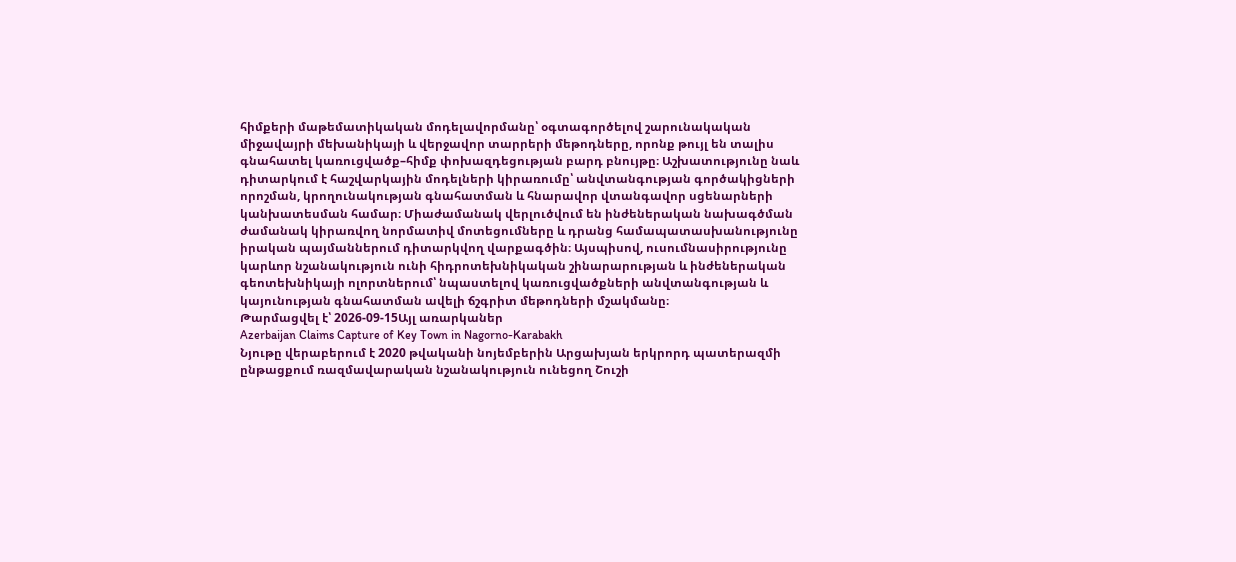հիմքերի մաթեմատիկական մոդելավորմանը՝ օգտագործելով շարունակական միջավայրի մեխանիկայի և վերջավոր տարրերի մեթոդները, որոնք թույլ են տալիս գնահատել կառուցվածք–հիմք փոխազդեցության բարդ բնույթը։ Աշխատությունը նաև դիտարկում է հաշվարկային մոդելների կիրառումը՝ անվտանգության գործակիցների որոշման, կրողունակության գնահատման և հնարավոր վտանգավոր սցենարների կանխատեսման համար։ Միաժամանակ վերլուծվում են ինժեներական նախագծման ժամանակ կիրառվող նորմատիվ մոտեցումները և դրանց համապատասխանությունը իրական պայմաններում դիտարկվող վարքագծին։ Այսպիսով, ուսումնասիրությունը կարևոր նշանակություն ունի հիդրոտեխնիկական շինարարության և ինժեներական գեոտեխնիկայի ոլորտներում՝ նպաստելով կառուցվածքների անվտանգության և կայունության գնահատման ավելի ճշգրիտ մեթոդների մշակմանը։
Թարմացվել է՝ 2026-09-15Այլ առարկաներ
Azerbaijan Claims Capture of Key Town in Nagorno-Karabakh
Նյութը վերաբերում է 2020 թվականի նոյեմբերին Արցախյան երկրորդ պատերազմի ընթացքում ռազմավարական նշանակություն ունեցող Շուշի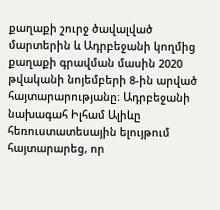քաղաքի շուրջ ծավալված մարտերին և Ադրբեջանի կողմից քաղաքի գրավման մասին 2020 թվականի նոյեմբերի 8-ին արված հայտարարությանը։ Ադրբեջանի նախագահ Իլհամ Ալիևը հեռուստատեսային ելույթում հայտարարեց, որ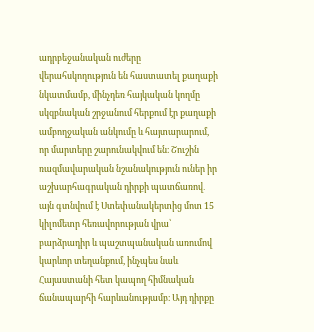ադրբեջանական ուժերը վերահսկողություն են հաստատել քաղաքի նկատմամբ, մինչդեռ հայկական կողմը սկզբնական շրջանում հերքում էր քաղաքի ամբողջական անկումը և հայտարարում, որ մարտերը շարունակվում են։ Շուշին ռազմավարական նշանակություն ուներ իր աշխարհագրական դիրքի պատճառով․ այն գտնվում է Ստեփանակերտից մոտ 15 կիլոմետր հեռավորության վրա՝ բարձրադիր և պաշտպանական առումով կարևոր տեղանքում, ինչպես նաև Հայաստանի հետ կապող հիմնական ճանապարհի հարևանությամբ։ Այդ դիրքը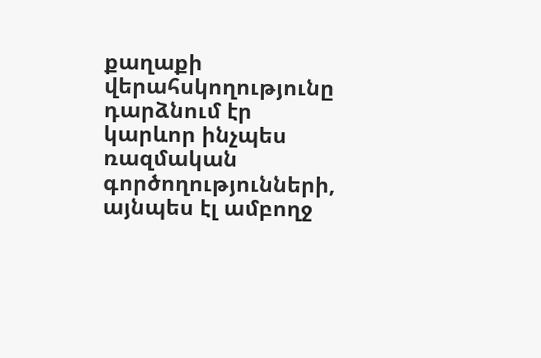քաղաքի վերահսկողությունը դարձնում էր կարևոր ինչպես ռազմական գործողությունների, այնպես էլ ամբողջ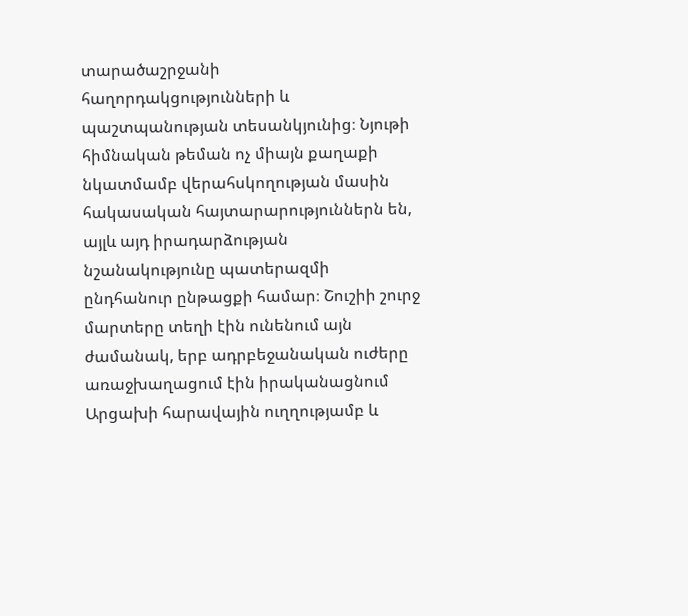տարածաշրջանի հաղորդակցությունների և պաշտպանության տեսանկյունից։ Նյութի հիմնական թեման ոչ միայն քաղաքի նկատմամբ վերահսկողության մասին հակասական հայտարարություններն են, այլև այդ իրադարձության նշանակությունը պատերազմի ընդհանուր ընթացքի համար։ Շուշիի շուրջ մարտերը տեղի էին ունենում այն ժամանակ, երբ ադրբեջանական ուժերը առաջխաղացում էին իրականացնում Արցախի հարավային ուղղությամբ և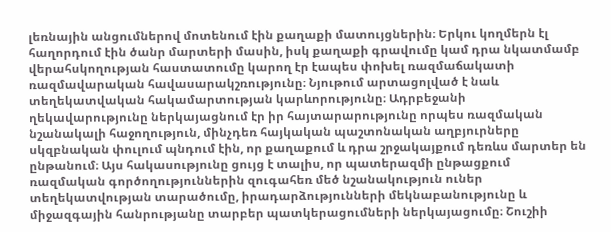լեռնային անցումներով մոտենում էին քաղաքի մատույցներին։ Երկու կողմերն էլ հաղորդում էին ծանր մարտերի մասին, իսկ քաղաքի գրավումը կամ դրա նկատմամբ վերահսկողության հաստատումը կարող էր էապես փոխել ռազմաճակատի ռազմավարական հավասարակշռությունը։ Նյութում արտացոլված է նաև տեղեկատվական հակամարտության կարևորությունը։ Ադրբեջանի ղեկավարությունը ներկայացնում էր իր հայտարարությունը որպես ռազմական նշանակալի հաջողություն, մինչդեռ հայկական պաշտոնական աղբյուրները սկզբնական փուլում պնդում էին, որ քաղաքում և դրա շրջակայքում դեռևս մարտեր են ընթանում։ Այս հակասությունը ցույց է տալիս, որ պատերազմի ընթացքում ռազմական գործողություններին զուգահեռ մեծ նշանակություն ուներ տեղեկատվության տարածումը, իրադարձությունների մեկնաբանությունը և միջազգային հանրությանը տարբեր պատկերացումների ներկայացումը։ Շուշիի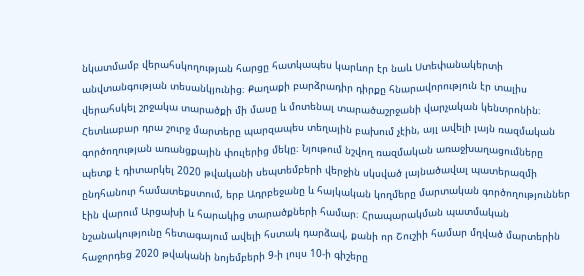նկատմամբ վերահսկողության հարցը հատկապես կարևոր էր նաև Ստեփանակերտի անվտանգության տեսանկյունից։ Քաղաքի բարձրադիր դիրքը հնարավորություն էր տալիս վերահսկել շրջակա տարածքի մի մասը և մոտենալ տարածաշրջանի վարչական կենտրոնին։ Հետևաբար դրա շուրջ մարտերը պարզապես տեղային բախում չէին, այլ ավելի լայն ռազմական գործողության առանցքային փուլերից մեկը։ Նյութում նշվող ռազմական առաջխաղացումները պետք է դիտարկել 2020 թվականի սեպտեմբերի վերջին սկսված լայնածավալ պատերազմի ընդհանուր համատեքստում, երբ Ադրբեջանը և հայկական կողմերը մարտական գործողություններ էին վարում Արցախի և հարակից տարածքների համար։ Հրապարակման պատմական նշանակությունը հետագայում ավելի հստակ դարձավ, քանի որ Շուշիի համար մղված մարտերին հաջորդեց 2020 թվականի նոյեմբերի 9-ի լույս 10-ի գիշերը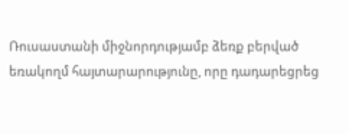Ռուսաստանի միջնորդությամբ ձեռք բերված եռակողմ հայտարարությունը, որը դադարեցրեց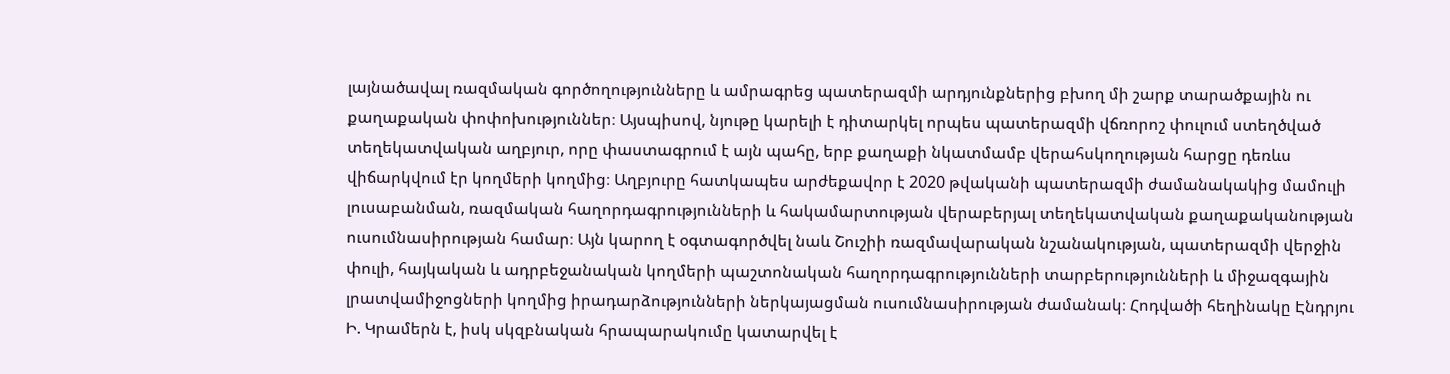լայնածավալ ռազմական գործողությունները և ամրագրեց պատերազմի արդյունքներից բխող մի շարք տարածքային ու քաղաքական փոփոխություններ։ Այսպիսով, նյութը կարելի է դիտարկել որպես պատերազմի վճռորոշ փուլում ստեղծված տեղեկատվական աղբյուր, որը փաստագրում է այն պահը, երբ քաղաքի նկատմամբ վերահսկողության հարցը դեռևս վիճարկվում էր կողմերի կողմից։ Աղբյուրը հատկապես արժեքավոր է 2020 թվականի պատերազմի ժամանակակից մամուլի լուսաբանման, ռազմական հաղորդագրությունների և հակամարտության վերաբերյալ տեղեկատվական քաղաքականության ուսումնասիրության համար։ Այն կարող է օգտագործվել նաև Շուշիի ռազմավարական նշանակության, պատերազմի վերջին փուլի, հայկական և ադրբեջանական կողմերի պաշտոնական հաղորդագրությունների տարբերությունների և միջազգային լրատվամիջոցների կողմից իրադարձությունների ներկայացման ուսումնասիրության ժամանակ։ Հոդվածի հեղինակը Էնդրյու Ի. Կրամերն է, իսկ սկզբնական հրապարակումը կատարվել է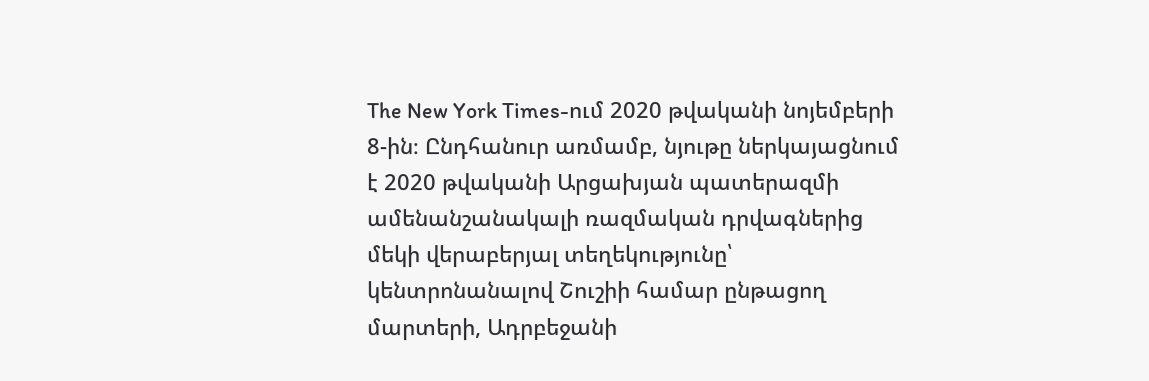The New York Times-ում 2020 թվականի նոյեմբերի 8-ին։ Ընդհանուր առմամբ, նյութը ներկայացնում է 2020 թվականի Արցախյան պատերազմի ամենանշանակալի ռազմական դրվագներից մեկի վերաբերյալ տեղեկությունը՝ կենտրոնանալով Շուշիի համար ընթացող մարտերի, Ադրբեջանի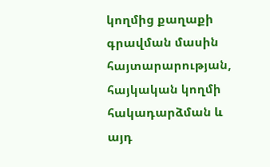կողմից քաղաքի գրավման մասին հայտարարության, հայկական կողմի հակադարձման և այդ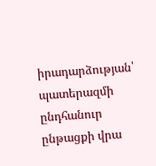իրադարձության՝ պատերազմի ընդհանուր ընթացքի վրա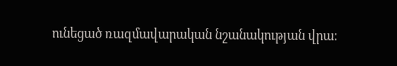ունեցած ռազմավարական նշանակության վրա։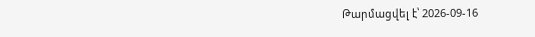Թարմացվել է՝ 2026-09-16